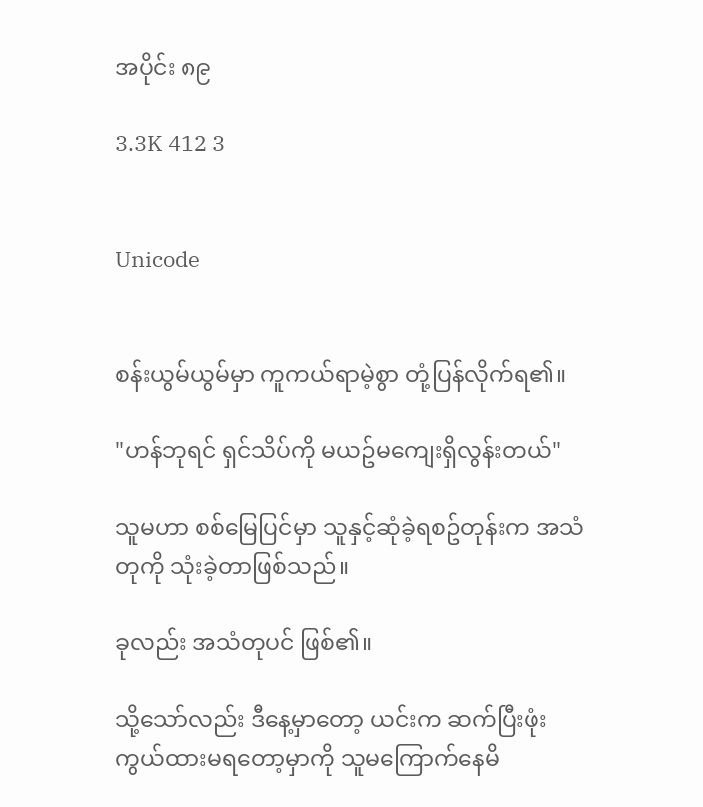အပိုင်း ၈၉

3.3K 412 3


Unicode


စန်းယွမ်ယွမ်မှာ ကူကယ်ရာမဲ့စွာ တုံ့ပြန်လိုက်ရ၏။

"ဟန်ဘုရင် ရှင်သိပ်ကို မယဥ်မကျေးရှိလွန်းတယ်"

သူမဟာ စစ်မြေပြင်မှာ သူနှင့်ဆုံခဲ့ရစဥ်တုန်းက အသံတုကို သုံးခဲ့တာဖြစ်သည်။

ခုလည်း အသံတုပင် ဖြစ်၏။

သို့သော်လည်း ဒီနေ့မှာတော့ ယင်းက ဆက်ပြီးဖုံးကွယ်ထားမရတော့မှာကို သူမကြောက်နေမိ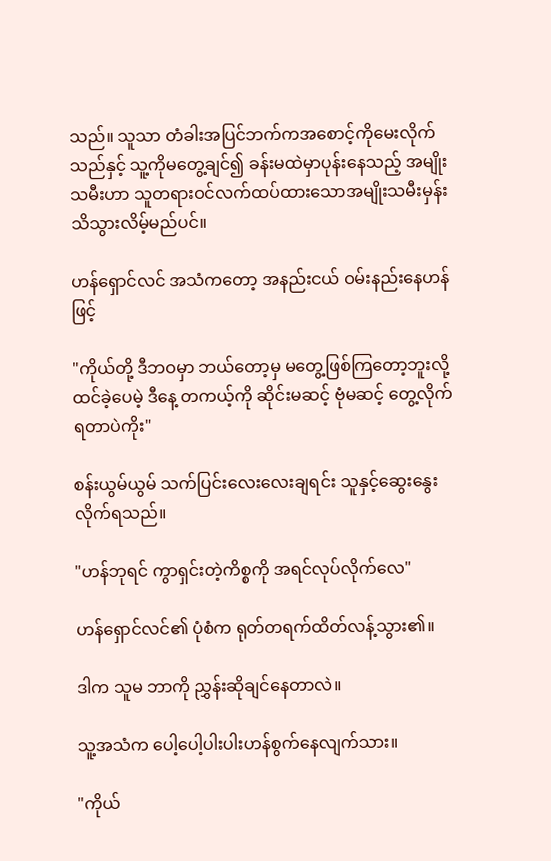သည်။ သူသာ တံခါးအပြင်ဘက်ကအစောင့်ကိုမေးလိုက်သည်နှင့် သူ့ကိုမတွေ့ချင်၍ ခန်းမထဲမှာပုန်းနေသည့် အမျိုးသမီးဟာ သူတရားဝင်လက်ထပ်ထားသောအမျိုးသမီးမှန်း သိသွားလိမ့်မည်ပင်။

ဟန်ရှောင်လင် အသံကတော့ အနည်းငယ် ဝမ်းနည်းနေဟန်ဖြင့်

"ကိုယ်တို့ ဒီဘဝမှာ ဘယ်တော့မှ မတွေ့ဖြစ်ကြတော့ဘူးလို့ ထင်ခဲ့ပေမဲ့ ဒီနေ့ တကယ့်ကို ဆိုင်းမဆင့် ဗုံမဆင့် တွေ့လိုက်ရတာပဲကိုး"

စန်းယွမ်ယွမ် သက်ပြင်းလေးလေးချရင်း သူနှင့်ဆွေးနွေးလိုက်ရသည်။

"ဟန်ဘုရင် ကွာရှင်းတဲ့ကိစ္စကို အရင်လုပ်လိုက်လေ"

ဟန်ရှောင်လင်၏ ပုံစံက ရုတ်တရက်ထိတ်လန့်သွား၏။

ဒါက သူမ ဘာကို ညွှန်းဆိုချင်နေတာလဲ။

သူ့အသံက ပေါ့ပေါ့ပါးပါးဟန်စွက်နေလျက်သား။

"ကိုယ်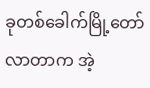ခုတစ်ခေါက်မြို့တော်လာတာက အဲ့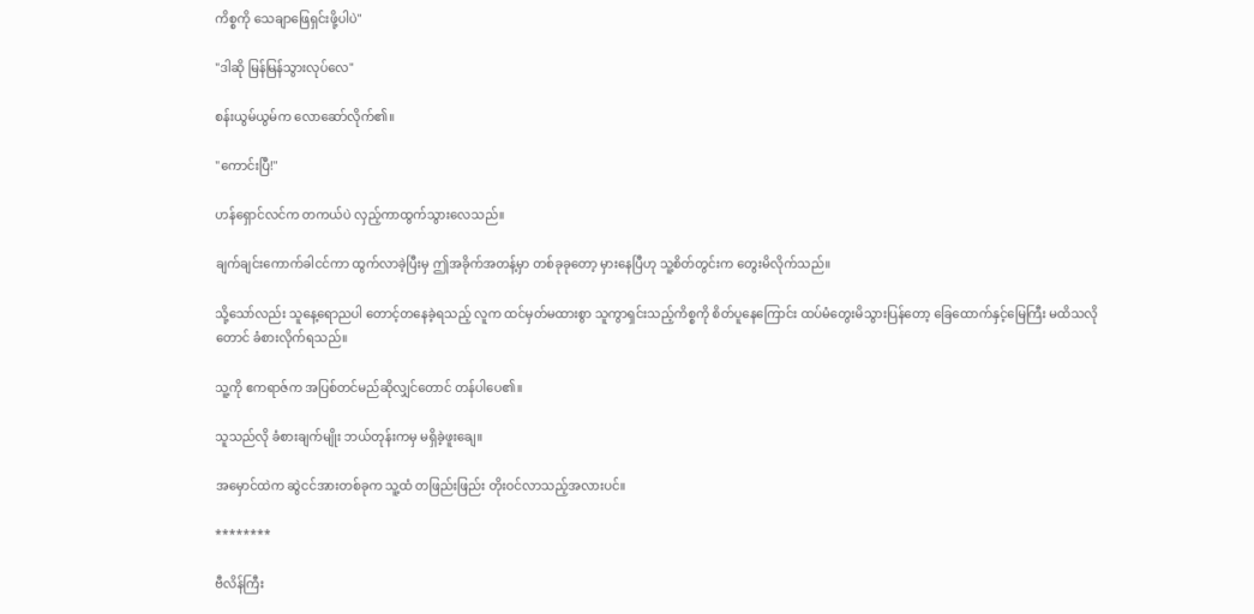ကိစ္စကို သေချာဖြေရှင်းဖို့ပါပဲ"

"ဒါဆို မြန်မြန်သွားလုပ်လေ"

စန်းယွမ်ယွမ်က လောဆော်လိုက်၏။

"ကောင်းပြီ!"

ဟန်ရှောင်လင်က တကယ်ပဲ လှည့်ကာထွက်သွားလေသည်။

ချက်ချင်းကောက်ခါငင်ကာ ထွက်လာခဲ့ပြီးမှ ဤအခိုက်အတန့်မှာ တစ်ခုခုတော့ မှားနေပြီဟု သူ့စိတ်တွင်းက တွေးမိလိုက်သည်။

သို့သော်လည်း သူနေ့ရောညပါ တောင့်တနေခဲ့ရသည့် လူက ထင်မှတ်မထားစွာ သူကွာရှင်းသည့်ကိစ္စကို စိတ်ပူနေကြောင်း ထပ်မံတွေးမိသွားပြန်တော့ ခြေထောက်နှင့်မြေကြီး မထိသလိုတောင် ခံစားလိုက်ရသည်။

သူ့ကို ဧကရာဇ်က အပြစ်တင်မည်ဆိုလျှင်တောင် တန်ပါပေ၏။

သူသည်လို ခံစားချက်မျိုး ဘယ်တုန်းကမှ မရှိခဲ့ဖူးချေ။

အမှောင်ထဲက ဆွဲငင်အားတစ်ခုက သူ့ထံ တဖြည်းဖြည်း တိုးဝင်လာသည့်အလားပင်။

********

ဗီလိန်ကြီး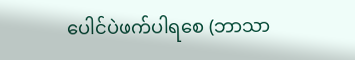ပေါင်ပဲဖက်ပါရစေ (ဘာသာ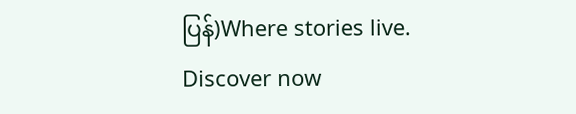ပြန်)Where stories live. Discover now